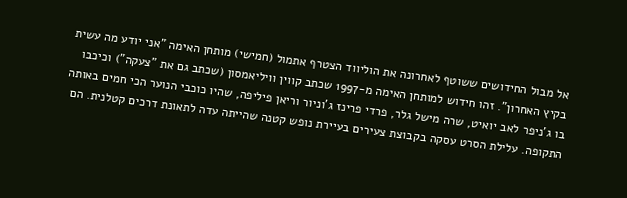אל מבול החידושים ששוטף לאחרונה את הוליווד הצטרף אתמול (חמישי) מותחן האימה "אני יודע מה עשית בקיץ האחרון". זהו חידוש למותחן האימה מ-1997 שכתב קווין וויליאמסון (שכתב גם את "צעקה") וכיכבו בו ג'ניפר לאב יואיט, שרה מישל גלר, פרדי פרינז ג'וניור וריאן פיליפה, שהיו כוכבי הנוער הכי חמים באותה התקופה. עלילת הסרט עסקה בקבוצת צעירים בעיירת נופש קטנה שהייתה עדה לתאונת דרכים קטלנית. הם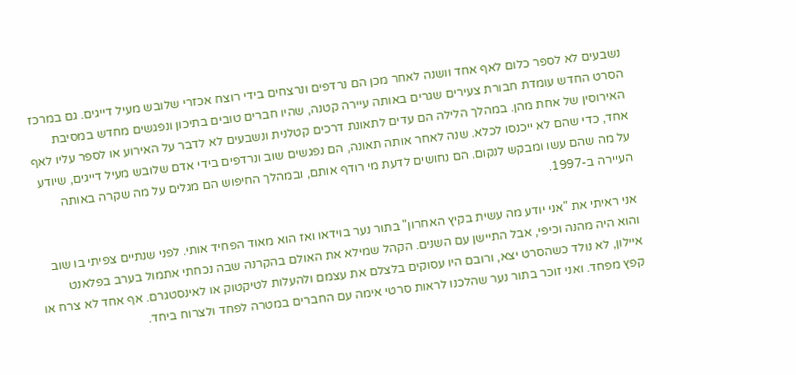נשבעים לא לספר כלום לאף אחד וושנה לאחר מכן הם נרדפים ונרצחים בידי רוצח אכזרי שלובש מעיל דייגים. גם במרכז הסרט החדש עומדת חבורת צעירים שגרים באותה עיירה קטנה, שהיו חברים טובים בתיכון ונפגשים מחדש במסיבת האירוסין של אחת מהן. במהלך הלילה הם עדים לתאונת דרכים קטלנית ונשבעים לא לדבר על האירוע או לספר עליו לאף אחד, כדי שהם לא ייכנסו לכלא. שנה לאחר אותה תאונה, הם נפגשים שוב ונרדפים בידי אדם שלובש מעיל דייגים, שיודע על מה שהם עשו ומבקש לנקום. הם נחושים לדעת מי רודף אותם, ובמהלך החיפוש הם מגלים על מה שקרה באותה העיירה ב-1997.

אני ראיתי את "אני יודע מה עשית בקיץ האחרון" בתור נער בוידאו ואז הוא מאוד הפחיד אותי. לפני שנתיים צפיתי בו שוב והוא היה מהנה וכיפי, אבל התיישן עם השנים. הקהל שמילא את האולם בהקרנה שבה נכחתי אתמול בערב בפלאנט איילון, לא נולד כשהסרט יצא, ורובם היו עסוקים בלצלם את עצמם ולהעלות לטיקטוק או לאינסטגרם. אף אחד לא צרח או קפץ מפחד. ואני זוכר בתור נער שהלכנו לראות סרטי אימה עם החברים במטרה לפחד ולצרוח ביחד.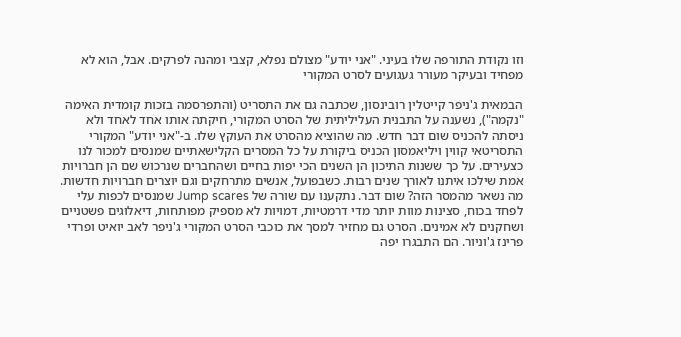וזו נקודת התורפה שלו בעיני. "אני יודע" מצולם נפלא, קצבי ומהנה לפרקים. אבל, הוא לא מפחיד ובעיקר מעורר געגועים לסרט המקורי

הבמאית ג'ניפר קייטלין רובינסון, שכתבה גם את התסריט (והתפרסמה בזכות קומדית האימה "נקמה"), נשענה על התבנית העליליתית של הסרט המקורי, חיקתה אותו אחד לאחד ולא ניסתה להכניס שום דבר חדש. מה שהוציא מהסרט את העוקץ שלו. ב-"אני יודע" המקורי התסריטאי קווין ויליאמסון הכניס ביקורת על כל המסרים הקלישאתיים שמנסים למכור לנו כצעירים. על כך ששנות התיכון הן השנים הכי יפות בחיים ושהחברים שנרכוש שם הן חברויות אמת שילכו איתנו לאורך שנים רבות. כשבפועל, אנשים מתרחקים וגם יוצרים חברויות חדשות. מה נשאר מהמסר הזה? שום דבר. נתקענו עם שורה של Jump scares שמנסים לכפות עלי לפחד בכוח, סצינות מוות יותר מדי דרמטיות, דמויות לא מספיק מפותחות, דיאלוגים פשטניים ושחקנים לא אמינים. הסרט גם מחזיר למסך את כוכבי הסרט המקורי ג'ניפר לאב יואיט ופרדי פרינז ג'וניור. הם התבגרו יפה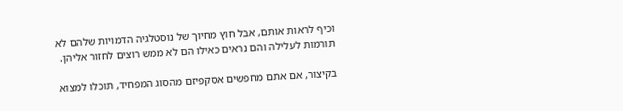וכיף לראות אותם, אבל חוץ מחיוך של נוסטלגיה הדמויות שלהם לא תורמות לעלילה והם נראים כאילו הם לא ממש רוצים לחזור אליהן.

בקיצור, אם אתם מחפשים אסקפיזם מהסוג המפחיד, תוכלו למצוא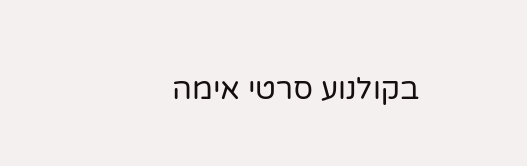בקולנוע סרטי אימה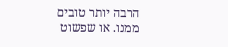הרבה יותר טובים ממנו. או שפשוט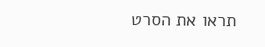תראו את הסרט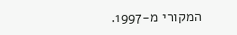המקורי מ-1997.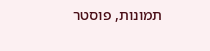תמונות, פוסטר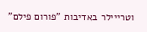וטרייילר באדיבות "פורום פילם"